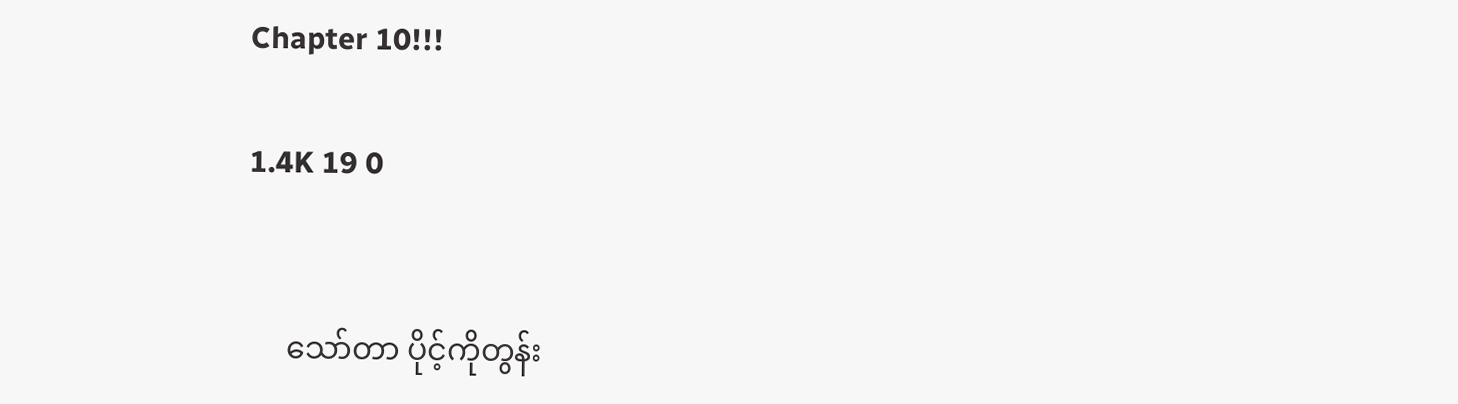Chapter 10!!!

1.4K 19 0


     သော်တာ ပိုင့်ကိုတွန်း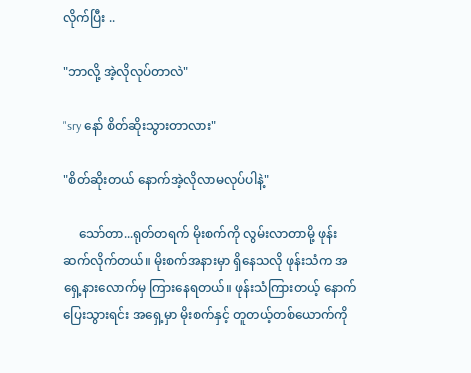လိုက်ပြီး ..

"ဘာလို့ အဲ့လိုလုပ်တာလဲ"

"sry နော် စိတ်ဆိုးသွားတာလား"

"စိတ်ဆိုးတယ် နောက်အဲ့လိုလာမလုပ်ပါနဲ့"

     သော်တာ...ရုတ်တရက် မိုးစက်ကို လွမ်းလာတာမို့ ဖုန်းဆက်လိုက်တယ်။ မိုးစက်အနားမှာ ရှိနေသလို ဖုန်းသံက အရှေ့နားလောက်မှ ကြားနေရတယ်။ ဖုန်းသံကြားတယ့် နောက်ပြေးသွားရင်း အရှေ့မှာ မိုးစက်နှင့် တူတယ့်တစ်ယောက်ကို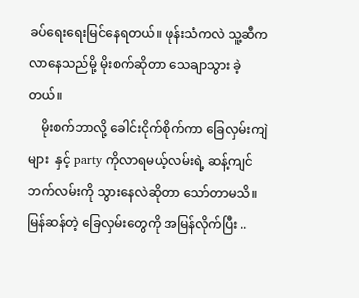ခပ်ရေးရေးမြင်နေရတယ်။ ဖုန်းသံကလဲ သူ့ဆီကလာနေသည်မို့ မိုးစက်ဆိုတာ သေချာသွား ခဲ့တယ်။
    မိုးစက်ဘာလို့ ခေါင်းငိုက်စိုက်ကာ ခြေလှမ်းကျဲများ  နှင့် party ကိုလာရမယ့်လမ်းရဲ့ ဆန့်ကျင်ဘက်လမ်းကို သွားနေလဲဆိုတာ သော်တာမသိ။ မြန်ဆန်တဲ့ ခြေလှမ်းတွေကို အမြန်လိုက်ပြီး ..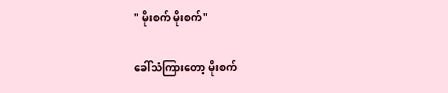" မိုးစက် မိုးစက်"

ခေါ်သံကြားတော့ မိုးစက်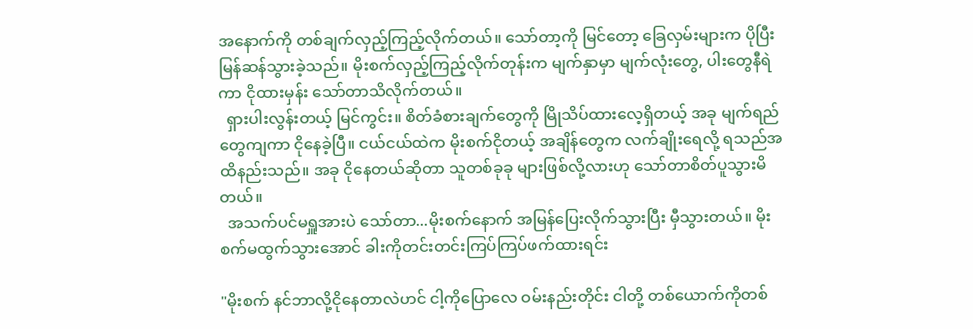အနောက်ကို တစ်ချက်လှည့်ကြည့်လိုက်တယ်။ သော်တာ့ကို မြင်တော့ ခြေလှမ်းများက ပိုပြီးမြန်ဆန်သွားခဲ့သည်။ မိုးစက်လှည့်ကြည့်လိုက်တုန်းက မျက်နှာမှာ မျက်လုံးတွေ, ပါးတွေနီရဲကာ ငိုထားမှန်း သော်တာသိလိုက်တယ်။
  ရှားပါးလွန်းတယ့် မြင်ကွင်း။ စိတ်ခံစားချက်တွေကို မြိုသိပ်ထားလေ့ရှိတယ့် အခု မျက်ရည်တွေကျကာ ငိုနေခဲ့ပြီ။ ငယ်ငယ်ထဲက မိုးစက်ငိုတယ့် အချိန်တွေက လက်ချိုးရေလို့ ရသည်အထိနည်းသည်။ အခု ငိုနေတယ်ဆိုတာ သူတစ်ခုခု များဖြစ်လို့လားဟု သော်တာစိတ်ပူသွားမိတယ်။
  အသက်ပင်မရှူအားပဲ သော်တာ...မိုးစက်နောက် အမြန်ပြေးလိုက်သွားပြီး မှီသွားတယ်။ မိုးစက်မထွက်သွားအောင် ခါးကိုတင်းတင်းကြပ်ကြပ်ဖက်ထားရင်း

"မိုးစက် နင်ဘာလို့ငိုနေတာလဲဟင် ငါ့ကိုပြောလေ ဝမ်းနည်းတိုင်း ငါတို့ တစ်ယောက်ကိုတစ်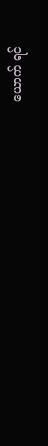ယောက် ရင်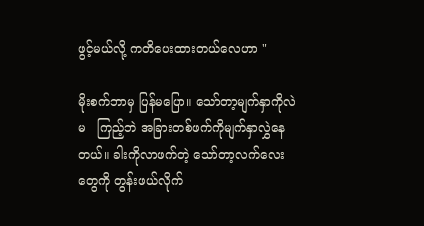ဖွင့်မယ်လို့ ကတိပေးထားတယ်လေဟာ "

မိုးစက်ဘာမှ ပြန်မပြော။ သော်တာ့မျက်နှာကိုလဲ မ   ကြည့်ဘဲ အခြားတစ်ဖက်ကိုမျက်နှာလွှဲနေတယ်။ ခါးကိုလာဖက်တဲ့ သော်တာ့လက်လေးတွေကို တွန်းဖယ်လိုက်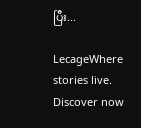ပြီး...

LecageWhere stories live. Discover now